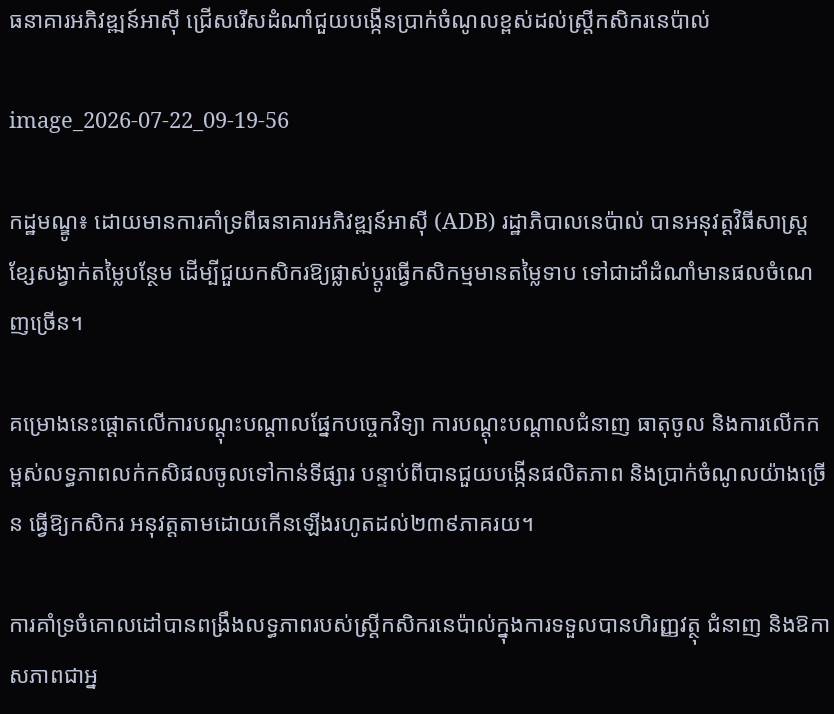ធនាគារអភិវឌ្ឍន៍អាស៊ី ជ្រើសរើសដំណាំជួយបង្កើនប្រាក់ចំណូលខ្ពស់ដល់ស្ត្រីកសិករនេប៉ាល់

image_2026-07-22_09-19-56

កដ្ឋមណ្ឌូ៖ ដោយមានការគាំទ្រពីធនាគារអភិវឌ្ឍន៍អាស៊ី (ADB) រដ្ឋាភិបាលនេប៉ាល់ បានអនុវត្តវិធីសាស្ត្រខ្សែសង្វាក់តម្លៃបន្ថែម ដើម្បីជួយកសិករឱ្យផ្លាស់ប្តូរធ្វើកសិកម្មមានតម្លៃទាប ទៅជាដាំដំណាំមានផលចំណេញច្រើន។

គម្រោងនេះផ្តោតលើការបណ្តុះបណ្តាលផ្នែកបច្ចេកវិទ្យា ការបណ្ដុះបណ្ដាលជំនាញ ធាតុចូល និងការលើកកម្ពស់លទ្ធភាពលក់កសិផលចូលទៅកាន់ទីផ្សារ បន្ទាប់ពីបានជួយបង្កើនផលិតភាព និងប្រាក់ចំណូលយ៉ាងច្រើន ធ្វើឱ្យកសិករ អនុវត្តតាមដោយកើនឡើងរហូតដល់២៣៩ភាគរយ។

ការគាំទ្រចំគោលដៅបានពង្រឹងលទ្ធភាពរបស់ស្ត្រីកសិករនេប៉ាល់ក្នុងការទទួលបានហិរញ្ញវត្ថុ ជំនាញ និងឱកាសភាពជាអ្ន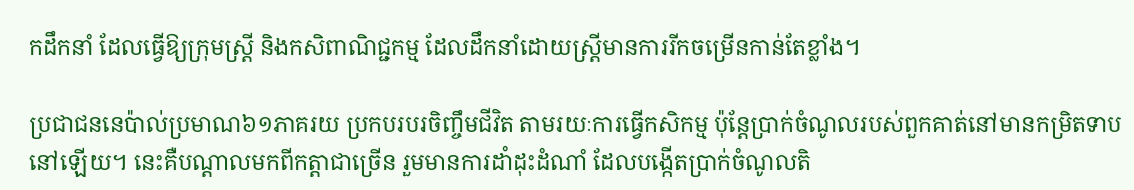កដឹកនាំ ដែលធ្វើឱ្យក្រុមស្ត្រី និងកសិពាណិជ្ជកម្ម ដែលដឹកនាំដោយស្ត្រីមានការរីកចម្រើនកាន់តែខ្លាំង។

ប្រជាជននេប៉ាល់ប្រមាណ៦១ភាគរយ ប្រកបរបរចិញ្ចឹមជីវិត តាមរយៈការធ្វើកសិកម្ម ប៉ុន្តែប្រាក់ចំណូលរបស់ពួកគាត់នៅមានកម្រិតទាបនៅឡើយ។ នេះគឺបណ្តាលមកពីកត្តាជាច្រើន រួមមានការដាំដុះដំណាំ ដែលបង្កើតប្រាក់ចំណូលតិ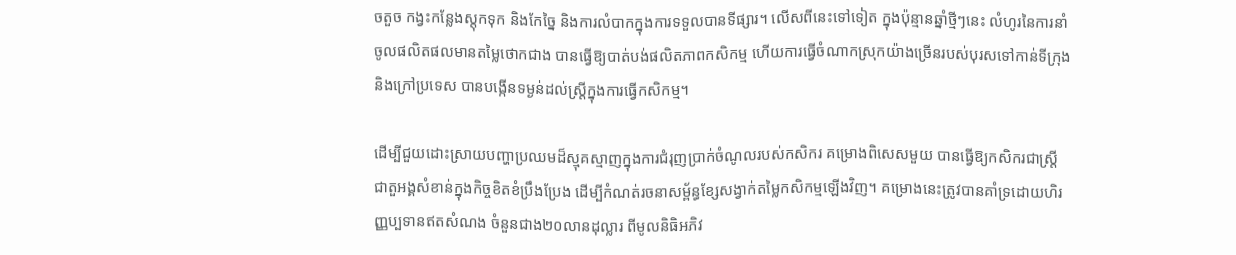ចតួច កង្វះកន្លែងស្តុកទុក និងកែច្នៃ និងការលំបាកក្នុងការទទួលបានទីផ្សារ។ លើសពីនេះទៅទៀត ក្នុងប៉ុន្មានឆ្នាំថ្មីៗនេះ លំហូរនៃការនាំចូលផលិតផលមានតម្លៃថោកជាង បានធ្វើឱ្យបាត់បង់ផលិតភាពកសិកម្ម ហើយការធ្វើចំណាកស្រុកយ៉ាងច្រើនរបស់បុរសទៅកាន់ទីក្រុង និងក្រៅប្រទេស បានបង្កើនទម្ងន់ដល់ស្ត្រីក្នុងការធ្វើកសិកម្ម។

ដើម្បីជួយដោះស្រាយបញ្ហាប្រឈមដ៏ស្មុគស្មាញក្នុងការជំរុញប្រាក់ចំណូលរបស់កសិករ គម្រោងពិសេសមួយ បានធ្វើឱ្យកសិករជាស្ត្រី ជាតួអង្គសំខាន់ក្នុងកិច្ចខិតខំប្រឹងប្រែង ដើម្បីកំណត់រចនាសម្ព័ន្ធខ្សែសង្វាក់តម្លៃកសិកម្មឡើងវិញ។ គម្រោងនេះត្រូវបានគាំទ្រដោយហិរញ្ញប្បទានឥតសំណង ចំនួនជាង២០លានដុល្លារ ពីមូលនិធិអភិវ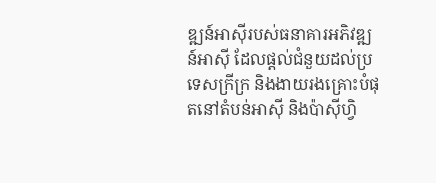ឌ្ឍន៍អាស៊ីរបស់ធនាគារអភិវឌ្ឍន៍អាស៊ី ដែលផ្តល់ជំនួយដល់ប្រទេសក្រីក្រ និងងាយរងគ្រោះបំផុតនៅតំបន់អាស៊ី និងប៉ាស៊ីហ្វិ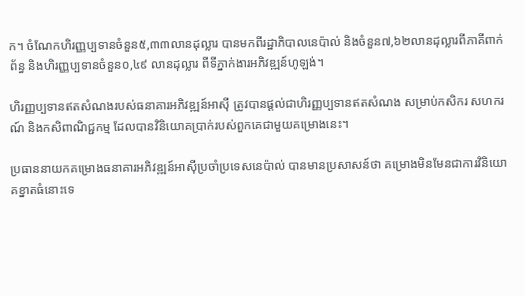ក។ ចំណែកហិរញ្ញប្បទានចំនួន៥,៣៣លានដុល្លារ បានមកពីរដ្ឋាភិបាលនេប៉ាល់ និងចំនួន៧,៦២លានដុល្លារពីភាគីពាក់ព័ន្ធ និងហិរញ្ញប្បទានចំនួន០,៤៩ លានដុល្លារ ពីទីភ្នាក់ងារអភិវឌ្ឍន៍ហូឡង់។

ហិរញ្ញប្បទានឥតសំណងរបស់ធនាគារអភិវឌ្ឍន៍អាស៊ី ត្រូវបានផ្តល់ជាហិរញ្ញប្បទានឥតសំណង សម្រាប់កសិករ សហករណ៍ និងកសិពាណិជ្ជកម្ម ដែលបានវិនិយោគប្រាក់របស់ពួកគេជាមួយគម្រោងនេះ។

ប្រធាននាយកគម្រោងធនាគារអភិវឌ្ឍន៍អាស៊ីប្រចាំប្រទេសនេប៉ាល់ បានមានប្រសាសន៍ថា គម្រោងមិនមែនជាការវិនិយោគខ្នាតធំនោះទេ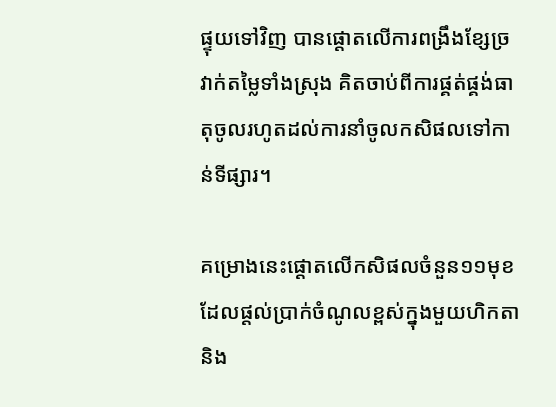ផ្ទុយទៅវិញ បានផ្តោតលើការពង្រឹងខ្សែច្រវាក់តម្លៃទាំងស្រុង គិតចាប់ពីការផ្គត់ផ្គង់ធាតុចូលរហូតដល់ការនាំចូលកសិផលទៅកាន់ទីផ្សារ។

គម្រោងនេះផ្តោតលើកសិផលចំនួន១១មុខ ដែលផ្តល់ប្រាក់ចំណូលខ្ពស់ក្នុងមួយហិកតា និង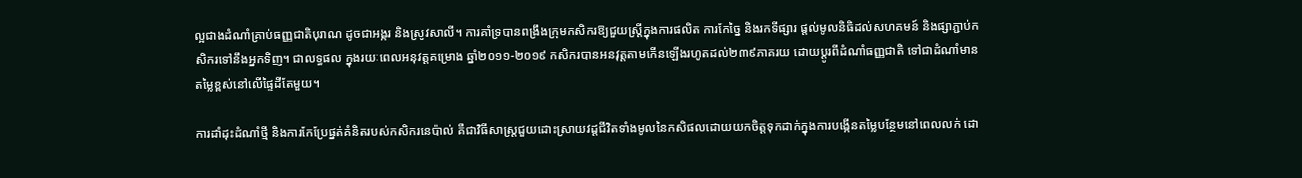ល្អជាងដំណាំគ្រាប់ធញ្ញជាតិបុរាណ ដូចជាអង្ករ និងស្រូវសាលី។ ការគាំទ្របានពង្រឹងក្រុមកសិករឱ្យជួយស្ត្រីក្នុងការផលិត ការកែច្នៃ និងរកទីផ្សារ ផ្តល់មូលនិធិដល់សហគមន៍ និងផ្សាភ្ជាប់កសិករទៅនឹងអ្នកទិញ។ ជាលទ្ធផល ក្នុងរយៈពេលអនុវត្តគម្រោង ឆ្នាំ២០១១-២០១៩ កសិករបានអនវុត្តតាមកើនឡើងរហូតដល់២៣៩ភាគរយ ដោយប្តូរពីដំណាំធញ្ញជាតិ ទៅជាដំណាំមានតម្លៃខ្ពស់នៅលើផ្ទៃដីតែមួយ។

ការដាំដុះដំណាំថ្មី និងការកែប្រែផ្នត់គំនិតរបស់កសិករនេប៉ាល់ គឺជាវិធីសាស្រ្តជួយដោះស្រាយវដ្តជីវិតទាំងមូលនៃកសិផលដោយយកចិត្តទុកដាក់ក្នុងការបង្កើនតម្លៃបន្ថែមនៅពេលលក់ ដោ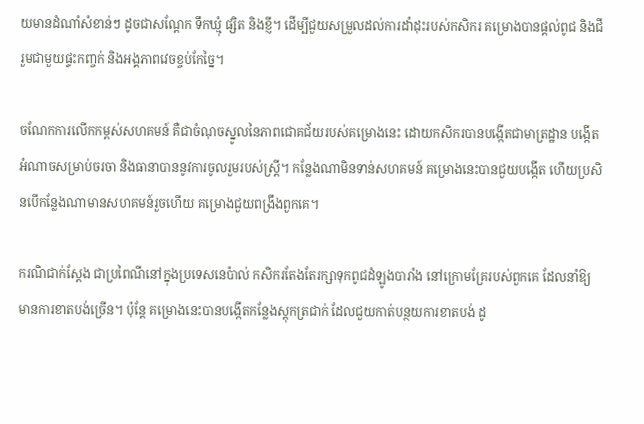យមានដំណាំសំខាន់ៗ ដូចជាសណ្តែក ទឹកឃ្មុំ ផ្សិត និងខ្ញី។ ដើម្បីជួយសម្រួលដល់ការដាំដុះរបស់កសិករ គម្រោងបានផ្តល់ពូជ និងជី រួមជាមួយផ្ទះកញ្ចក់ និងអង្គភាពវេចខ្ចប់កែច្នៃ។

ចណែកការលើកកម្ពស់សហគមន៍ គឺជាចំណុចស្នូលនៃភាពជោគជ័យរបស់គម្រោងនេះ ដោយកសិករបានបង្កើតជាមាត្រដ្ឋាន បង្កើតអំណាចសម្រាប់ចរចា និងធានាបាននូវការចូលរួមរបស់ស្ត្រី។ កន្លែងណាមិនទាន់សហគមន៍ គម្រោងនេះបានជួយបង្កើត ហើយប្រសិនបើកន្លែងណាមានសហគមន៍រួចហើយ គម្រោងជួយពង្រឹងពួកគេ។

ករណិជាក់ស្តែង ជាប្រពៃណីនៅក្នុងប្រទេសនេប៉ាល់ កសិករតែងតែរក្សាទុកពូជដំឡូងបារាំង នៅក្រោមគ្រែរបស់ពួកគេ ដែលនាំឱ្យមានការខាតបង់ច្រើន។ ប៉ុន្តែ គម្រោងនេះបានបង្កើតកន្លែងស្តុកត្រជាក់ ដែលជួយកាត់បន្ថយការខាតបង់ ដូ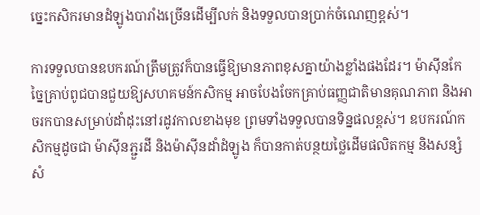ច្នេះកសិករមានដំឡូងបារាំងច្រើនដើម្បីលក់ និងទទួលបានប្រាក់ចំណេញខ្ពស់។

ការទទួលបានឧបករណ៍ត្រឹមត្រូវក៏បានធ្វើឱ្យមានភាពខុសគ្នាយ៉ាងខ្លាំងផងដែរ។ ម៉ាស៊ីនកែច្នៃគ្រាប់ពូជបានជួយឱ្យសហគមន៍កសិកម្ម អាចបែងចែកគ្រាប់ធញ្ញជាតិមានគុណភាព និងអាចរកបានសម្រាប់ដាំដុះនៅរដូវកាលខាងមុខ ព្រមទាំងទទួលបានទិន្នផលខ្ពស់។ ឧបករណ៍កសិកម្មដូចជា ម៉ាស៊ីនភ្ជួរដី និងម៉ាស៊ីនដាំដំឡូង ក៏បានកាត់បន្ថយថ្លៃដើមផលិតកម្ម និងសន្សំសំ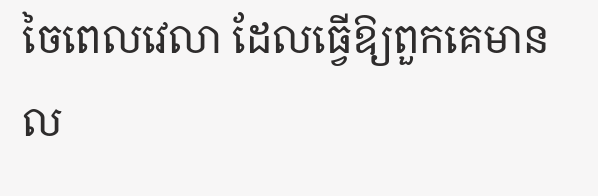ចៃពេលវេលា ដែលធ្វើឱ្យពួកគេមានល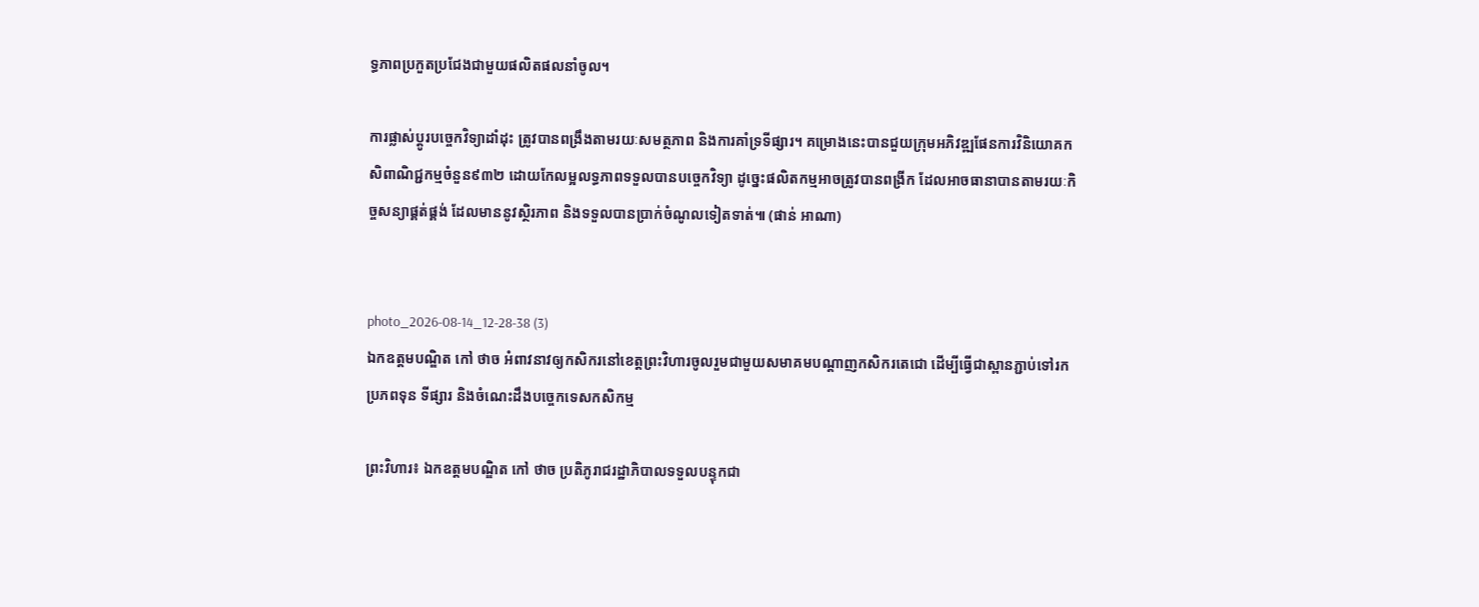ទ្ធភាពប្រកួតប្រជែងជាមួយផលិតផលនាំចូល។

ការផ្លាស់ប្តូរបច្ចេកវិទ្យាដាំដុះ ត្រូវបានពង្រឹងតាមរយៈសមត្ថភាព និងការគាំទ្រទីផ្សារ។ គម្រោងនេះបានជួយក្រុមអភិវឌ្ឍផែនការវិនិយោគកសិពាណិជ្ជកម្មចំនួន៩៣២ ដោយកែលម្អលទ្ធភាពទទួលបានបច្ចេកវិទ្យា ដូច្នេះផលិតកម្មអាចត្រូវបានពង្រីក ដែលអាចធានាបានតាមរយៈកិច្ចសន្យាផ្គត់ផ្គង់ ដែលមាននូវស្ថិរភាព និងទទួលបានប្រាក់ចំណូលទៀតទាត់៕ (ផាន់ អាណា)


photo_2026-08-14_12-28-38 (3)
ឯកឧត្តមបណ្ឌិត កៅ ថាច អំពាវនាវឲ្យកសិករនៅខេត្តព្រះវិហារចូលរួមជាមួយសមាគមបណ្តាញកសិករតេជោ ដើម្បីធ្វើជាស្ពានភ្ជាប់ទៅរកប្រភពទុន ទីផ្សារ និងចំណេះដឹងបច្ចេកទេសកសិកម្ម

ព្រះវិហារ៖ ឯកឧត្តមបណ្ឌិត កៅ ថាច ប្រតិភូរាជរដ្ឋាភិបាលទទួលបន្ទុកជា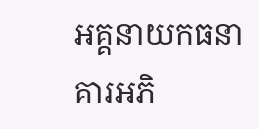អគ្គនាយកធនាគារអភិ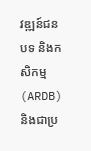វឌ្ឍន៍ជនបទ និងកសិកម្ម (ARDB) និងជាប្រ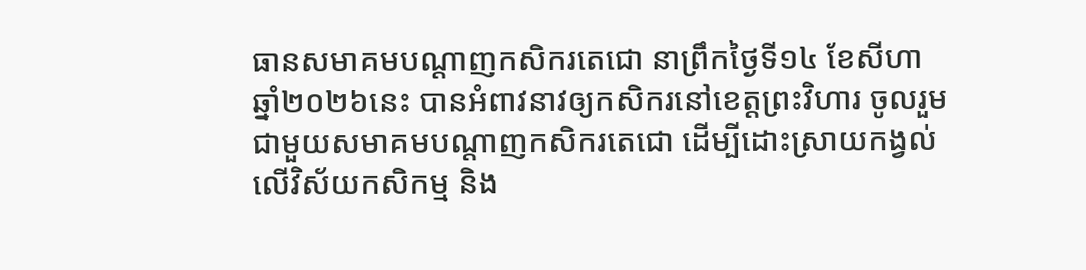ធានសមាគមបណ្តាញកសិករតេជោ នាព្រឹកថ្ងៃទី១៤ ខែសីហា ឆ្នាំ២០២៦នេះ បានអំពាវនាវឲ្យកសិករនៅខេត្តព្រះវិហារ ចូលរួមជាមួយសមាគមបណ្តាញកសិករតេជោ ដើម្បីដោះស្រាយកង្វល់លើវិស័យកសិកម្ម និង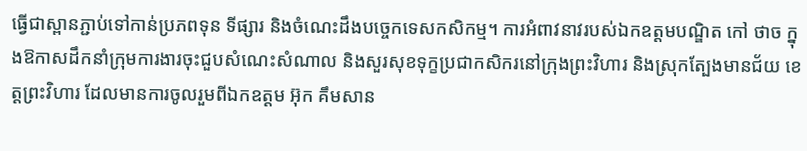ធ្វើជាស្ពានភ្ជាប់ទៅកាន់ប្រភពទុន ទីផ្សារ និងចំណេះដឹងបច្ចេកទេសកសិកម្ម។ ការអំពាវនាវរបស់ឯកឧត្តមបណ្ឌិត កៅ ថាច ក្នុងឱកាសដឹកនាំក្រុមការងារចុះជួបសំណេះសំណាល និងសួរសុខទុក្ខប្រជាកសិករនៅក្រុងព្រះវិហារ និងស្រុកត្បែងមានជ័យ ខេត្តព្រះវិហារ ដែលមានការចូលរួមពីឯកឧត្តម អ៊ុក គឹមសាន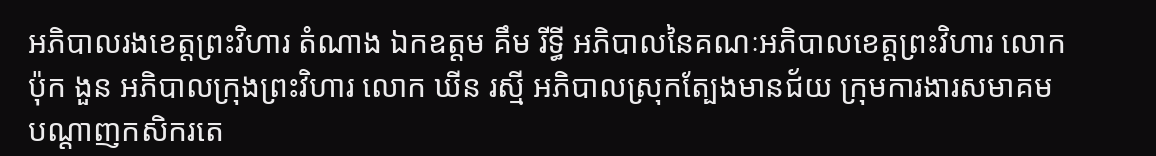អភិបាលរងខេត្តព្រះវិហារ តំណាង ឯកឧត្តម គឹម រីទ្ធី អភិបាលនៃគណៈអភិបាលខេត្តព្រះវិហារ លោក ប៉ុក ងួន អភិបាលក្រុងព្រះវិហារ លោក ឃីន រស្មី អភិបាលស្រុកត្បែងមានជ័យ ក្រុមការងារសមាគមបណ្តាញកសិករតេ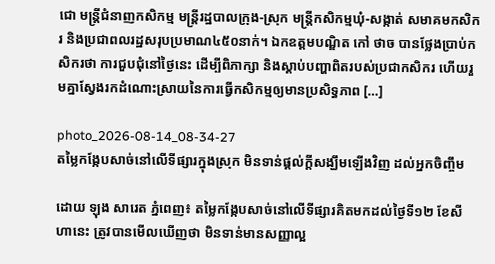ជោ មន្ត្រីជំនាញកសិកម្ម មន្ត្រីរដ្ឋបាលក្រុង-ស្រុក មន្ត្រីកសិកម្មឃុំ-សង្កាត់ សមាគមកសិករ និងប្រជាពលរដ្ឋសរុបប្រមាណ៤៥០នាក់។ ឯកឧត្តមបណ្ឌិត កៅ ថាច បានថ្លែងប្រាប់កសិករថា ការជួបជុំនៅថ្ងៃនេះ ដើម្បីពិភាក្សា និងស្តាប់បញ្ហាពិតរបស់ប្រជាកសិករ ហើយរួមគ្នាស្វែងរកដំណោះស្រាយនៃការធ្វើកសិកម្មឲ្យមានប្រសិទ្ធភាព […]

photo_2026-08-14_08-34-27
តម្លៃកង្កែបសាច់នៅលើទីផ្សារក្នុងស្រុក មិនទាន់ផ្តល់ក្តីសង្ឃឹមឡើងវិញ ដល់អ្នកចិញ្ចឹម

ដោយ ឡុង សារេត ភ្នំពេញ៖ តម្លៃកង្កែបសាច់នៅលើទីផ្សារគិតមកដល់ថ្ងៃទី១២ ខែសីហានេះ ត្រូវបានមើលឃើញថា មិនទាន់មានសញ្ញាល្អ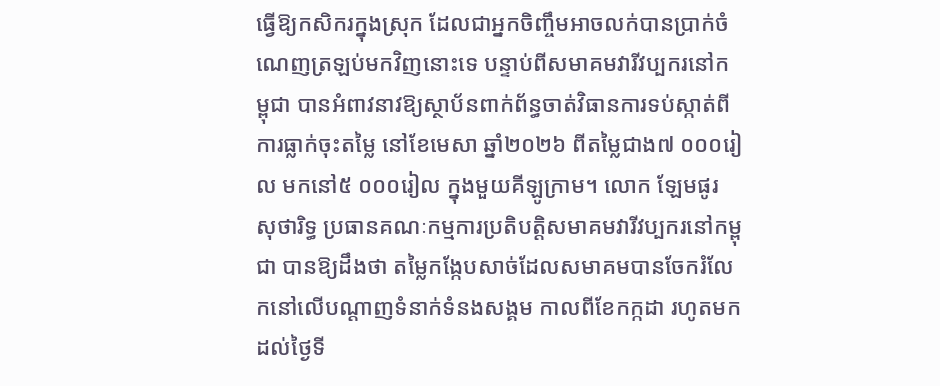ធ្វើឱ្យកសិករក្នុងស្រុក ដែលជាអ្នកចិញ្ចឹមអាចលក់បានប្រាក់ចំណេញត្រឡប់មកវិញនោះទេ បន្ទាប់ពីសមាគមវារីវប្បករនៅកម្ពុជា បានអំពាវនាវឱ្យស្ថាប័នពាក់ព័ន្ធចាត់វិធានការទប់ស្កាត់ពីការធ្លាក់ចុះតម្លៃ នៅខែមេសា ឆ្នាំ២០២៦ ពីតម្លៃជាង៧ ០០០រៀល មកនៅ៥ ០០០រៀល ក្នុងមួយគីឡូក្រាម។ លោក ឡែមផូរ សុថារិទ្ធ ប្រធានគណៈកម្មការប្រតិបត្តិសមាគមវារីវប្បករនៅកម្ពុជា បានឱ្យដឹងថា តម្លៃកង្កែបសាច់ដែលសមាគមបានចែករំលែកនៅលើបណ្តាញទំនាក់ទំនងសង្គម កាលពីខែកក្កដា រហូតមកដល់ថ្ងៃទី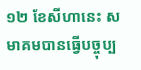១២ ខែសីហានេះ សមាគមបានធ្វើបច្ចុប្ប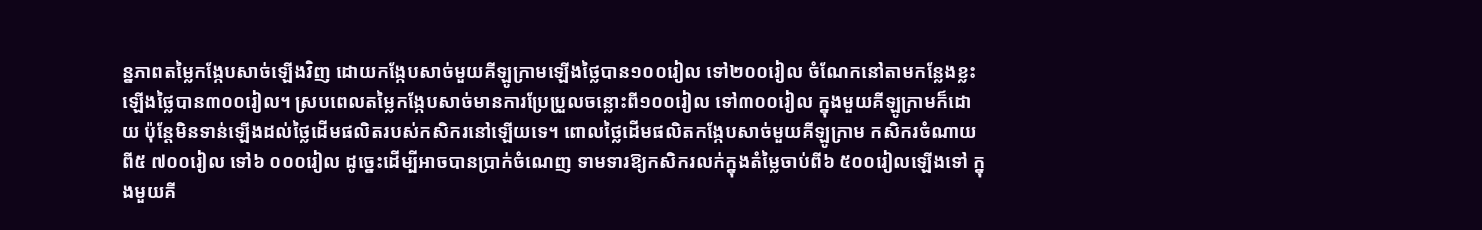ន្នភាពតម្លៃកង្កែបសាច់ឡើងវិញ ដោយកង្កែបសាច់មួយគីឡូក្រាមឡើងថ្លៃបាន១០០រៀល ទៅ២០០រៀល ចំណែកនៅតាមកន្លែងខ្លះឡើងថ្លៃបាន៣០០រៀល។ ស្របពេលតម្លៃកង្កែបសាច់មានការប្រែប្រួលចន្លោះពី១០០រៀល ទៅ៣០០រៀល ក្នុងមួយគីឡូក្រាមក៏ដោយ ប៉ុន្តែមិនទាន់ឡើងដល់ថ្លៃដើមផលិតរបស់កសិករនៅឡើយទេ។ ពោលថ្លៃដើមផលិតកង្កែបសាច់មួយគីឡូក្រាម កសិករចំណាយពី៥ ៧០០រៀល ទៅ៦ ០០០រៀល ដូច្នេះដើម្បីអាចបានប្រាក់ចំណេញ ទាមទារឱ្យកសិករលក់ក្នុងតំម្លៃចាប់ពី៦ ៥០០រៀលឡើងទៅ ក្នុងមួយគី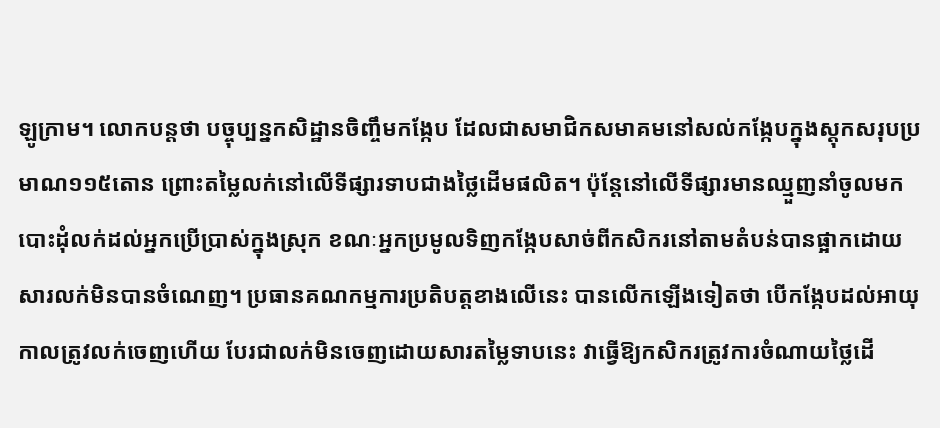ឡូក្រាម។ លោកបន្តថា បច្ចុប្បន្នកសិដ្ឋានចិញ្ចឹមកង្កែប ដែលជាសមាជិកសមាគមនៅសល់កង្កែបក្នុងស្តុកសរុបប្រមាណ១១៥តោន ព្រោះតម្លៃលក់នៅលើទីផ្សារទាបជាងថ្លៃដើមផលិត។ ប៉ុន្តែនៅលើទីផ្សារមានឈ្មួញនាំចូលមកបោះដុំលក់ដល់អ្នកប្រើប្រាស់ក្នុងស្រុក ខណៈអ្នកប្រមូលទិញកង្កែបសាច់ពីកសិករនៅតាមតំបន់បានផ្អាកដោយសារលក់មិនបានចំណេញ។ ប្រធានគណកម្មការប្រតិបត្តខាងលើនេះ បានលើកឡើងទៀតថា បើកង្កែបដល់អាយុកាលត្រូវលក់ចេញហើយ បែរជាលក់មិនចេញដោយសារតម្លៃទាបនេះ វាធ្វើឱ្យកសិករត្រូវការចំណាយថ្លៃដើ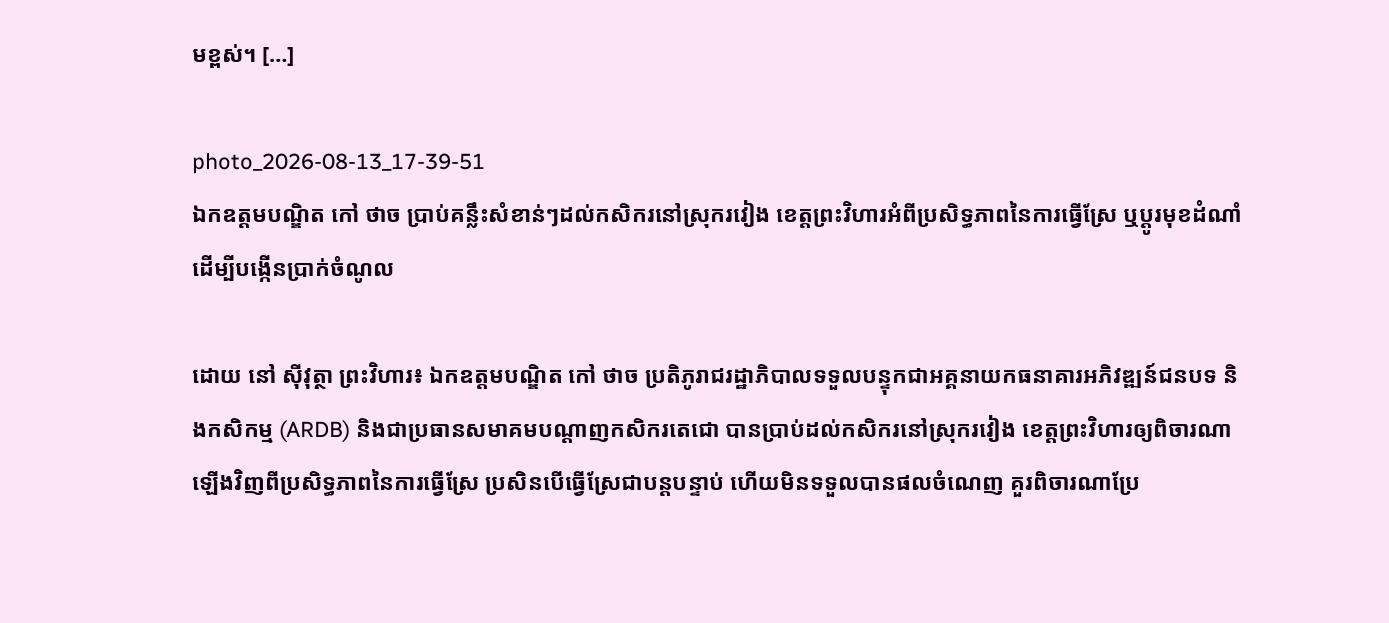មខ្ពស់។ […]

photo_2026-08-13_17-39-51
ឯកឧត្តមបណ្ឌិត កៅ ថាច ប្រាប់គន្លឹះសំខាន់ៗដល់កសិករនៅស្រុករវៀង ខេត្តព្រះវិហារអំពីប្រសិទ្ធភាពនៃការធ្វើស្រែ ឬប្តូរមុខដំណាំ ដើម្បីបង្កើនប្រាក់ចំណូល

ដោយ នៅ ស៊ីវុត្ថា ព្រះវិហារ៖ ឯកឧត្តមបណ្ឌិត កៅ ថាច ប្រតិភូរាជរដ្ឋាភិបាលទទួលបន្ទុកជាអគ្គនាយកធនាគារអភិវឌ្ឍន៍ជនបទ និងកសិកម្ម (ARDB) និងជាប្រធានសមាគមបណ្តាញកសិករតេជោ បានប្រាប់ដល់កសិករនៅស្រុករវៀង ខេត្តព្រះវិហារឲ្យពិចារណាឡើងវិញពីប្រសិទ្ធភាពនៃការធ្វើស្រែ ប្រសិនបើធ្វើស្រែជាបន្តបន្ទាប់ ហើយមិនទទួលបានផលចំណេញ គួរពិចារណាប្រែ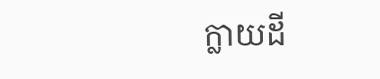ក្លាយដី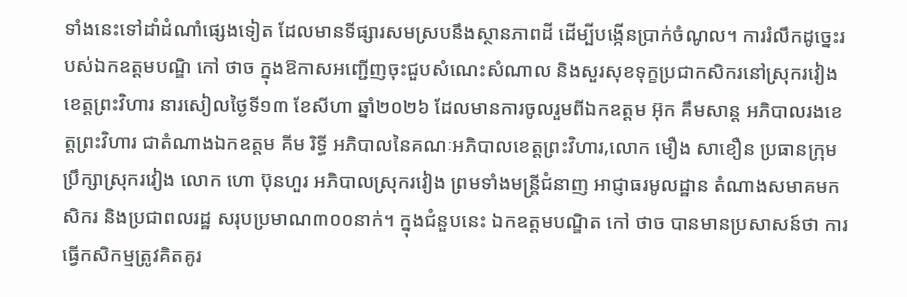ទាំងនេះទៅដាំដំណាំផ្សេងទៀត ដែលមានទីផ្សារសមស្របនឹងស្ថានភាពដី ដើម្បីបង្កើនប្រាក់ចំណូល។ ការរំលឹកដូច្នេះរបស់ឯកឧត្តមបណ្ឌិ កៅ ថាច ក្នុងឱកាសអញ្ជើញចុះជួបសំណេះសំណាល និងសួរសុខទុក្ខប្រជាកសិករនៅស្រុករវៀង ខេត្តព្រះវិហារ នារសៀលថ្ងៃទី១៣ ខែសីហា ឆ្នាំ២០២៦ ដែលមានការចូលរួមពីឯកឧត្តម អ៊ុក គឹមសាន្ត អភិបាលរងខេត្តព្រះវិហារ ជាតំណាងឯកឧត្តម គីម រិទ្ធី អភិបាលនៃគណៈអភិបាលខេត្តព្រះវិហារ,លោក មឿង សាខឿន ប្រធានក្រុមប្រឹក្សាស្រុករវៀង លោក ហោ ប៊ុនហួរ អភិបាលស្រុករវៀង ព្រមទាំងមន្ត្រីជំនាញ អាជ្ញាធរមូលដ្ឋាន តំណាងសមាគមកសិករ និងប្រជាពលរដ្ឋ សរុបប្រមាណ៣០០នាក់។ ក្នុងជំនួបនេះ ឯកឧត្តមបណ្ឌិត កៅ ថាច បានមានប្រសាសន៍ថា ការធ្វើកសិកម្មត្រូវគិតគូរ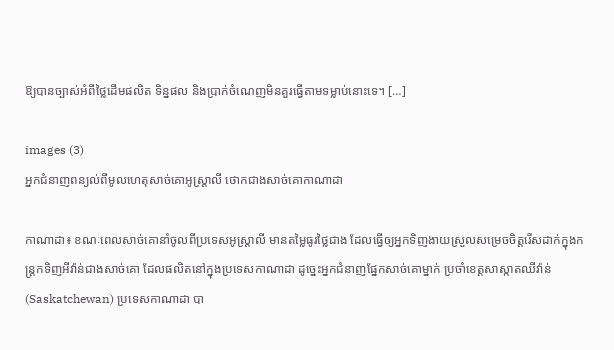ឱ្យបានច្បាស់អំពីថ្លៃដើមផលិត ទិន្នផល និងប្រាក់ចំណេញមិនគួរធ្វើតាមទម្លាប់នោះទេ។ […]

images (3)
អ្នកជំនាញពន្យល់ពីមូលហេតុសាច់គោអូស្ត្រាលី ថោកជាងសាច់គោកាណាដា

កាណាដា៖ ខណៈពេលសាច់គោនាំចូលពីប្រទេសអូស្ត្រាលី មានតម្លៃធូរថ្លៃជាង ដែលធ្វើឲ្យអ្នកទិញងាយស្រួលសម្រេចចិត្តរើសដាក់ក្នុងកន្ត្រកទិញអីវ៉ាន់ជាងសាច់គោ ដែលផលិតនៅក្នុងប្រទេសកាណាដា ដូច្នេះអ្នកជំនាញផ្នែកសាច់គោម្នាក់ ប្រចាំខេត្តសាស្កាតឈីវ៉ាន់ (Saskatchewan) ប្រទេសកាណាដា បា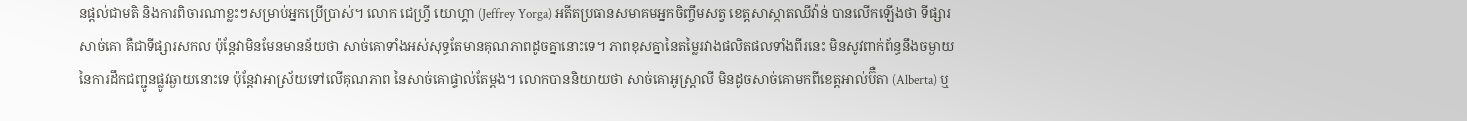នផ្តល់ជាមតិ និងការពិចារណាខ្លះៗសម្រាប់អ្នកប្រើប្រាស់។ លោក ជេហ្វ្រី យោហ្គា (Jeffrey Yorga) អតីតប្រធានសមាគមអ្នកចិញ្ចឹមសត្វ ខេត្តសាស្កាតឈីវ៉ាន់ បានលើកឡើងថា ទីផ្សារសាច់គោ គឺជាទីផ្សារសកល ប៉ុន្តែវាមិនមែនមានន័យថា សាច់គោទាំងអស់សុទ្ធតែមានគុណភាពដូចគ្នានោះទេ។ ភាពខុសគ្នានៃតម្លៃរវាងផលិតផលទាំងពីរនេះ មិនសូវពាក់ព័ន្ធនឹងចម្ងាយនៃការដឹកជញ្ជូនផ្លូវឆ្ងាយនោះទេ ប៉ុន្តែវាអាស្រ័យទៅលើគុណភាព នៃសាច់គោផ្ទាល់តែម្តង។ លោកបាននិយាយថា សាច់គោអូស្ត្រាលី មិនដូចសាច់គោមកពីខេត្តអាល់ប៊ឺតា (Alberta) ឬ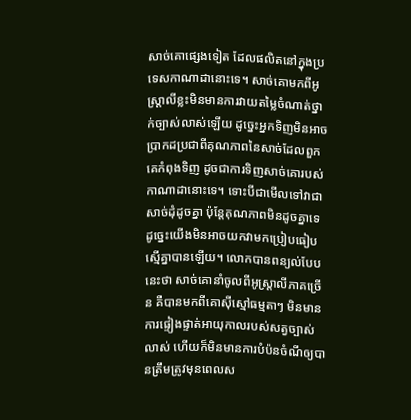សាច់គោផ្សេងទៀត ដែលផលិតនៅក្នុងប្រទេសកាណាដានោះទេ។ សាច់គោមកពីអូស្ត្រាលីខ្លះមិនមានការវាយតម្លៃចំណាត់ថ្នាក់ច្បាស់លាស់ឡើយ ដូច្នេះអ្នកទិញមិនអាចប្រាកដប្រជាពីគុណភាពនៃសាច់ដែលពួកគេកំពុងទិញ ដូចជាការទិញសាច់គោរបស់កាណាដានោះទេ។ ទោះបីជាមើលទៅវាជាសាច់ដុំដូចគ្នា ប៉ុន្តែគុណភាពមិនដូចគ្នាទេ ដូច្នេះយើងមិនអាចយកវាមកប្រៀបធៀបស្មើគ្នាបានឡើយ។ លោកបានពន្យល់បែបនេះថា សាច់គោនាំចូលពីអូស្ត្រាលីភាគច្រើន គឺបានមកពីគោស៊ីស្មៅធម្មតាៗ មិនមានការផ្ទៀងផ្ទាត់អាយុកាលរបស់សត្វច្បាស់លាស់ ហើយក៏មិនមានការបំប៉នចំណីឲ្យបានត្រឹមត្រូវមុនពេលស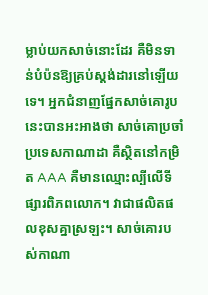ម្លាប់យកសាច់នោះដែរ គឺមិនទាន់បំប៉នឱ្យគ្រប់ស្តង់ដារនៅឡើយទេ។ អ្នកជំនាញផ្នែកសាច់គោរូបនេះបានអះអាងថា សាច់គោប្រចាំប្រទេសកាណាដា គឺស្ថិតនៅកម្រិត AAA គឺមានឈ្មោះល្បីលើទីផ្សារពិភពលោក។ វាជាផលិតផលខុសគ្នាស្រឡះ។ សាច់គោរបស់កាណា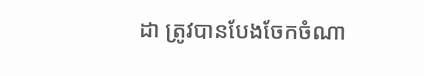ដា ត្រូវបានបែងចែកចំណា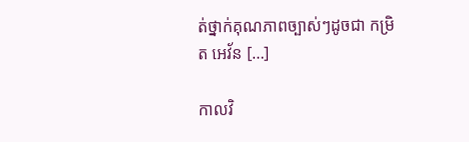ត់ថ្នាក់គុណភាពច្បាស់ៗដូចជា កម្រិត អេវ័ន […]

កាលវិ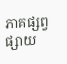ភាគផ្សព្វផ្សាយ